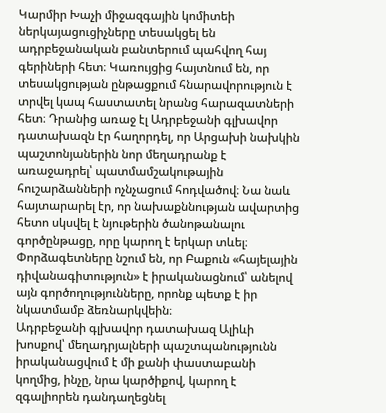Կարմիր Խաչի միջազգային կոմիտեի ներկայացուցիչները տեսակցել են ադրբեջանական բանտերում պահվող հայ գերիների հետ։ Կառույցից հայտնում են, որ տեսակցության ընթացքում հնարավորություն է տրվել կապ հաստատել նրանց հարազատների հետ։ Դրանից առաջ էլ Ադրբեջանի գլխավոր դատախազն էր հաղորդել, որ Արցախի նախկին պաշտոնյաներին նոր մեղադրանք է առաջադրել՝ պատմամշակութային հուշարձանների ոչնչացում հոդվածով։ Նա նաև հայտարարել էր, որ նախաքննության ավարտից հետո սկսվել է նյութերին ծանոթանալու գործընթացը, որը կարող է երկար տևել։ Փորձագետները նշում են, որ Բաքուն «հայելային դիվանագիտություն» է իրականացնում՝ անելով այն գործողությունները, որոնք պետք է իր նկատմամբ ձեռնարկվեին։
Ադրբեջանի գլխավոր դատախազ Ալիևի խոսքով՝ մեղադրյալների պաշտպանությունն իրականացվում է մի քանի փաստաբանի կողմից, ինչը, նրա կարծիքով, կարող է զգալիորեն դանդաղեցնել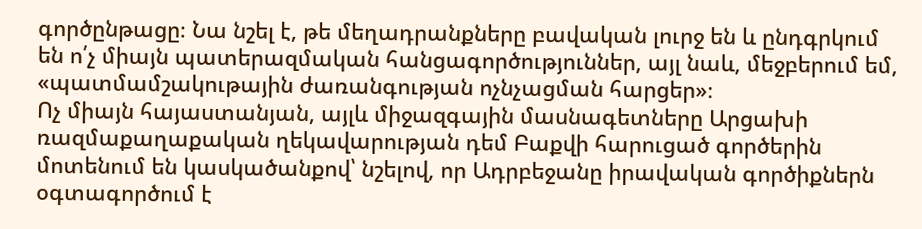գործընթացը։ Նա նշել է, թե մեղադրանքները բավական լուրջ են և ընդգրկում են ո՛չ միայն պատերազմական հանցագործություններ, այլ նաև, մեջբերում եմ, «պատմամշակութային ժառանգության ոչնչացման հարցեր»։
Ոչ միայն հայաստանյան, այլև միջազգային մասնագետները Արցախի ռազմաքաղաքական ղեկավարության դեմ Բաքվի հարուցած գործերին մոտենում են կասկածանքով՝ նշելով, որ Ադրբեջանը իրավական գործիքներն օգտագործում է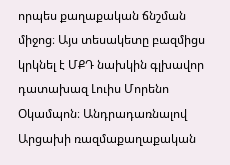որպես քաղաքական ճնշման միջոց։ Այս տեսակետը բազմիցս կրկնել է ՄՔԴ նախկին գլխավոր դատախազ Լուիս Մորենո Օկամպոն։ Անդրադառնալով Արցախի ռազմաքաղաքական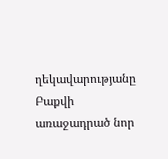ղեկավարությանը Բաքվի առաջադրած նոր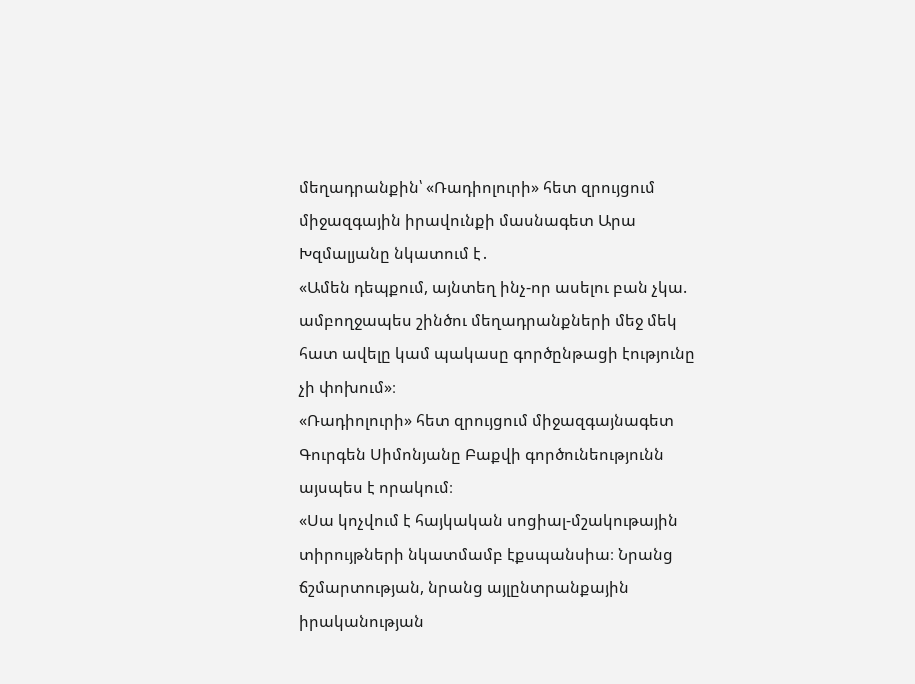մեղադրանքին՝ «Ռադիոլուրի» հետ զրույցում միջազգային իրավունքի մասնագետ Արա Խզմալյանը նկատում է․
«Ամեն դեպքում, այնտեղ ինչ-որ ասելու բան չկա. ամբողջապես շինծու մեղադրանքների մեջ մեկ հատ ավելը կամ պակասը գործընթացի էությունը չի փոխում»։
«Ռադիոլուրի» հետ զրույցում միջազգայնագետ Գուրգեն Սիմոնյանը Բաքվի գործունեությունն այսպես է որակում։
«Սա կոչվում է հայկական սոցիալ-մշակութային տիրույթների նկատմամբ էքսպանսիա։ Նրանց ճշմարտության, նրանց այլընտրանքային իրականության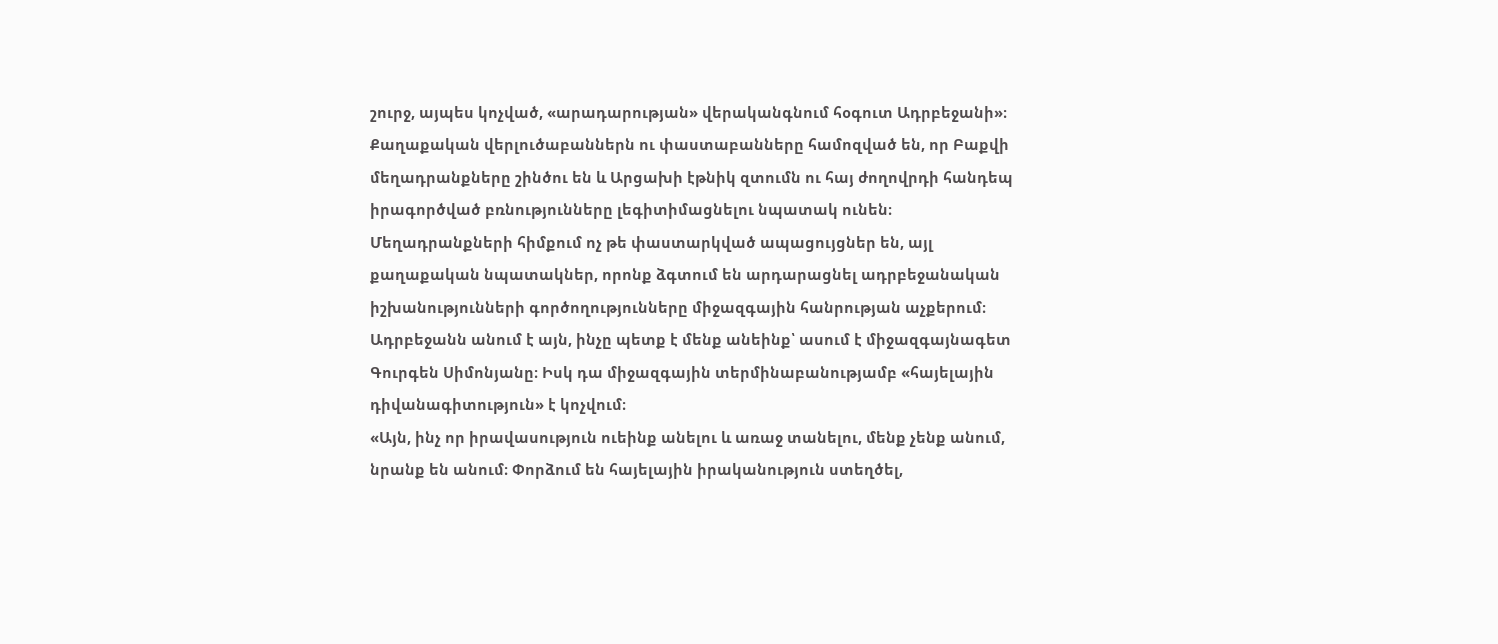շուրջ, այպես կոչված, «արադարության» վերականգնում հօգուտ Ադրբեջանի»։
Քաղաքական վերլուծաբաններն ու փաստաբանները համոզված են, որ Բաքվի մեղադրանքները շինծու են և Արցախի էթնիկ զտումն ու հայ ժողովրդի հանդեպ իրագործված բռնությունները լեգիտիմացնելու նպատակ ունեն։ Մեղադրանքների հիմքում ոչ թե փաստարկված ապացույցներ են, այլ քաղաքական նպատակներ, որոնք ձգտում են արդարացնել ադրբեջանական իշխանությունների գործողությունները միջազգային հանրության աչքերում։
Ադրբեջանն անում է այն, ինչը պետք է մենք անեինք՝ ասում է միջազգայնագետ Գուրգեն Սիմոնյանը։ Իսկ դա միջազգային տերմինաբանությամբ «հայելային դիվանագիտություն» է կոչվում։
«Այն, ինչ որ իրավասություն ուեինք անելու և առաջ տանելու, մենք չենք անում, նրանք են անում։ Փորձում են հայելային իրականություն ստեղծել,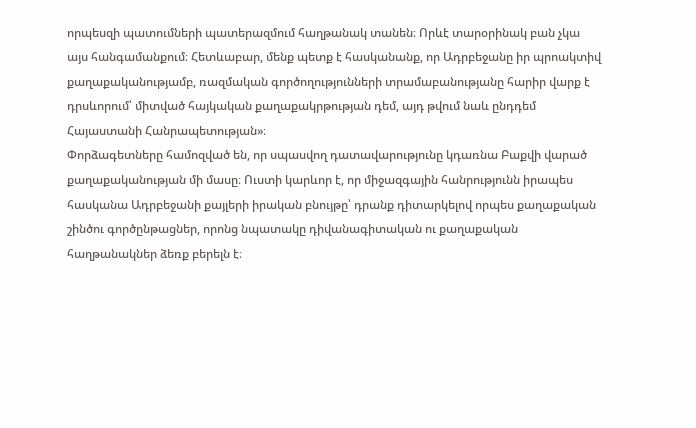որպեսզի պատումների պատերազմում հաղթանակ տանեն։ Որևէ տարօրինակ բան չկա այս հանգամանքում։ Հետևաբար, մենք պետք է հասկանանք, որ Ադրբեջանը իր պրոակտիվ քաղաքականությամբ, ռազմական գործողությունների տրամաբանությանը հարիր վարք է դրսևորում՝ միտված հայկական քաղաքակրթության դեմ, այդ թվում նաև ընդդեմ Հայաստանի Հանրապետության»։
Փորձագետները համոզված են, որ սպասվող դատավարությունը կդառնա Բաքվի վարած քաղաքականության մի մասը։ Ուստի կարևոր է, որ միջազգային հանրությունն իրապես հասկանա Ադրբեջանի քայլերի իրական բնույթը՝ դրանք դիտարկելով որպես քաղաքական շինծու գործընթացներ, որոնց նպատակը դիվանագիտական ու քաղաքական հաղթանակներ ձեռք բերելն է։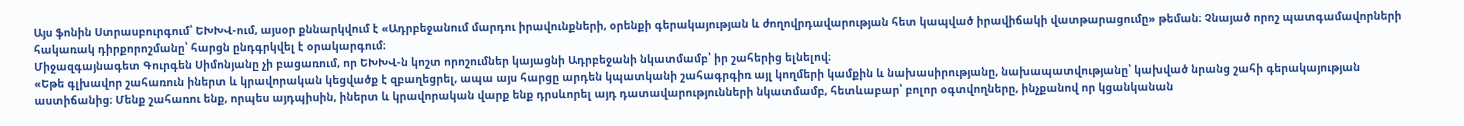Այս ֆոնին Ստրասբուրգում՝ ԵԽԽՎ-ում, այսօր քննարկվում է «Ադրբեջանում մարդու իրավունքների, օրենքի գերակայության և ժողովրդավարության հետ կապված իրավիճակի վատթարացումը» թեման։ Չնայած որոշ պատգամավորների հակառակ դիրքորոշմանը՝ հարցն ընդգրկվել է օրակարգում։
Միջազգայնագետ Գուրգեն Սիմոնյանը չի բացառում, որ ԵԽԽՎ-ն կոշտ որոշումներ կայացնի Ադրբեջանի նկատմամբ՝ իր շահերից ելնելով։
«Եթե գլխավոր շահառուն իներտ և կրավորական կեցվածք է զբաղեցրել, ապա այս հարցը արդեն կպատկանի շահագրգիռ այլ կողմերի կամքին և նախասիրությանը, նախապատվությանը՝ կախված նրանց շահի գերակայության աստիճանից։ Մենք շահառու ենք, որպես այդպիսին, իներտ և կրավորական վարք ենք դրսևորել այդ դատավարությունների նկատմամբ, հետևաբար՝ բոլոր օգտվողները, ինչքանով որ կցանկանան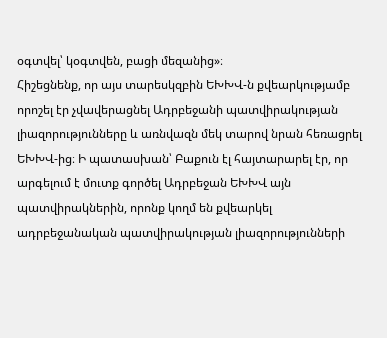օգտվել՝ կօգտվեն, բացի մեզանից»։
Հիշեցնենք, որ այս տարեսկզբին ԵԽԽՎ-ն քվեարկությամբ որոշել էր չվավերացնել Ադրբեջանի պատվիրակության լիազորությունները և առնվազն մեկ տարով նրան հեռացրել ԵԽԽՎ-ից։ Ի պատասխան՝ Բաքուն էլ հայտարարել էր, որ արգելում է մուտք գործել Ադրբեջան ԵԽԽՎ այն պատվիրակներին, որոնք կողմ են քվեարկել ադրբեջանական պատվիրակության լիազորությունների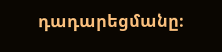դադարեցմանը։